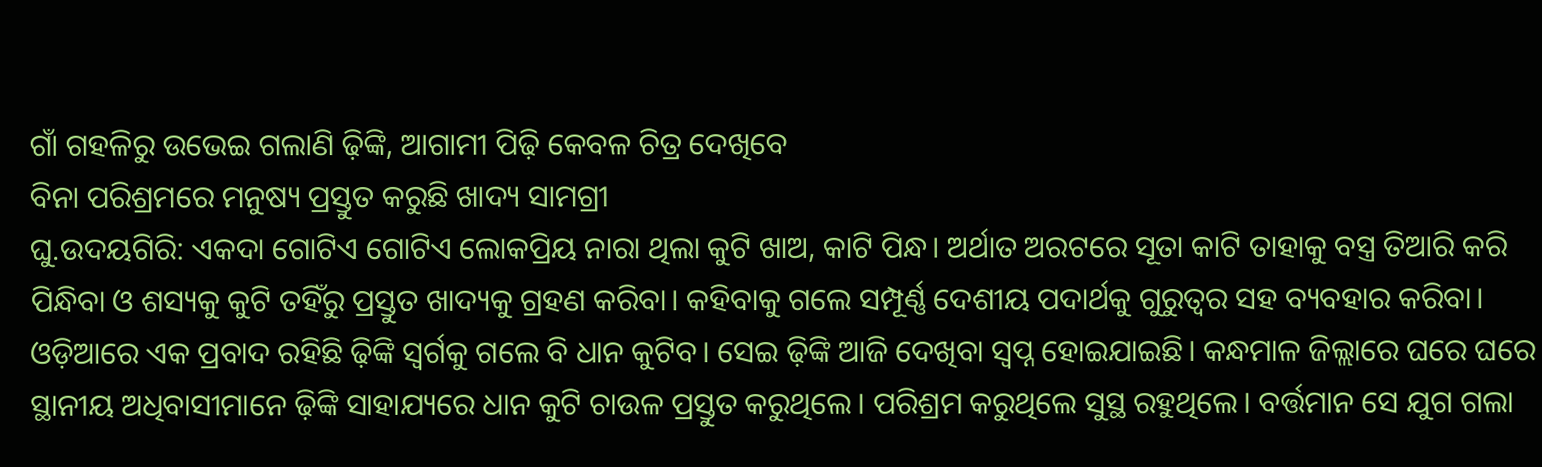ଗାଁ ଗହଳିରୁ ଉଭେଇ ଗଲାଣି ଢ଼ିଙ୍କି, ଆଗାମୀ ପିଢ଼ି କେବଳ ଚିତ୍ର ଦେଖିବେ
ବିନା ପରିଶ୍ରମରେ ମନୁଷ୍ୟ ପ୍ରସ୍ତୁତ କରୁଛି ଖାଦ୍ୟ ସାମଗ୍ରୀ
ଘୁ.ଉଦୟଗିରି: ଏକଦା ଗୋଟିଏ ଗୋଟିଏ ଲୋକପ୍ରିୟ ନାରା ଥିଲା କୁଟି ଖାଅ, କାଟି ପିନ୍ଧ। ଅର୍ଥାତ ଅରଟରେ ସୂତା କାଟି ତାହାକୁ ବସ୍ତ୍ର ତିଆରି କରି ପିନ୍ଧିବା ଓ ଶସ୍ୟକୁ କୁଟି ତହିଁରୁ ପ୍ରସ୍ତୁତ ଖାଦ୍ୟକୁ ଗ୍ରହଣ କରିବା। କହିବାକୁ ଗଲେ ସମ୍ପୂର୍ଣ୍ଣ ଦେଶୀୟ ପଦାର୍ଥକୁ ଗୁରୁତ୍ୱର ସହ ବ୍ୟବହାର କରିବା। ଓଡ଼ିଆରେ ଏକ ପ୍ରବାଦ ରହିଛି ଢ଼ିଙ୍କି ସ୍ୱର୍ଗକୁ ଗଲେ ବି ଧାନ କୁଟିବ। ସେଇ ଢ଼ିଙ୍କି ଆଜି ଦେଖିବା ସ୍ୱପ୍ନ ହୋଇଯାଇଛି। କନ୍ଧମାଳ ଜିଲ୍ଲାରେ ଘରେ ଘରେ ସ୍ଥାନୀୟ ଅଧିବାସୀମାନେ ଢ଼ିଙ୍କି ସାହାଯ୍ୟରେ ଧାନ କୁଟି ଚାଉଳ ପ୍ରସ୍ତୁତ କରୁଥିଲେ। ପରିଶ୍ରମ କରୁଥିଲେ ସୁସ୍ଥ ରହୁଥିଲେ। ବର୍ତ୍ତମାନ ସେ ଯୁଗ ଗଲା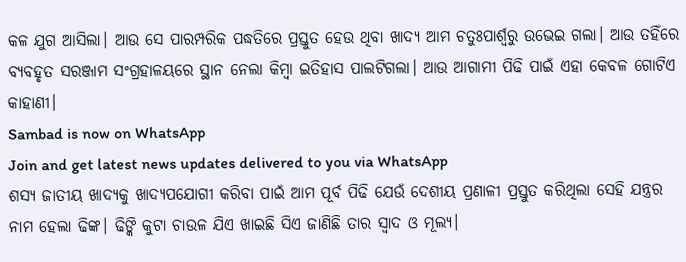କଳ ଯୁଗ ଆସିଲା। ଆଉ ସେ ପାରମ୍ପରିକ ପଦ୍ଧତିରେ ପ୍ରସ୍ତୁତ ହେଉ ଥିବା ଖାଦ୍ୟ ଆମ ଚତୁଃପାର୍ଶ୍ୱରୁ ଉଭେଇ ଗଲା। ଆଉ ତହିଁରେ ବ୍ୟବହୃତ ସରଞ୍ଜାମ ସଂଗ୍ରହାଳୟରେ ସ୍ଥାନ ନେଲା କିମ୍ବା ଇତିହାସ ପାଲଟିଗଲା। ଆଉ ଆଗାମୀ ପିଢି ପାଇଁ ଏହା କେବଳ ଗୋଟିଏ କାହାଣୀ।
Sambad is now on WhatsApp
Join and get latest news updates delivered to you via WhatsApp
ଶସ୍ୟ ଜାତୀୟ ଖାଦ୍ୟକୁ ଖାଦ୍ୟପଯୋଗୀ କରିବା ପାଇଁ ଆମ ପୂର୍ବ ପିଢି ଯେଉଁ ଦେଶୀୟ ପ୍ରଣାଳୀ ପ୍ରସ୍ତୁତ କରିଥିଲା ସେହି ଯନ୍ତ୍ରର ନାମ ହେଲା ଢିଙ୍କ। ଢିଙ୍କି କୁଟା ଚାଉଳ ଯିଏ ଖାଇଛି ସିଏ ଜାଣିଛି ତାର ସ୍ୱାଦ ଓ ମୂଲ୍ୟ।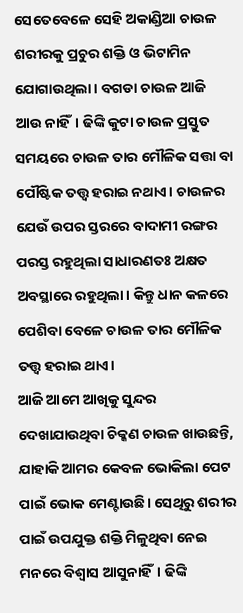ସେତେବେଳେ ସେହି ଅକାଣ୍ଡିଆ ଚାଉଳ ଶରୀରକୁ ପ୍ରଚୁର ଶକ୍ତି ଓ ଭିଟାମିନ ଯୋଗାଉଥିଲା। ବଗଡା ଚାଉଳ ଆଜି ଆଉ ନାହିଁ। ଢିଙ୍କି କୁଟା ଚାଉଳ ପ୍ରସ୍ତୁତ ସମୟରେ ଚାଉଳ ତାର ମୌଳିକ ସତ୍ତା ବା ପୌଷ୍ଟିକ ତତ୍ତ୍ୱ ହରାଇ ନଥାଏ। ଚାଉଳର ଯେଉଁ ଉପର ସ୍ତରରେ ବାଦାମୀ ରଙ୍ଗର ପରସ୍ତ ରହୁଥିଲା ସାଧାରଣତଃ ଅକ୍ଷତ ଅବସ୍ଥାରେ ରହୁଥିଲା। କିନ୍ତୁ ଧାନ କଳରେ ପେଶିବା ବେଳେ ଚାଉଳ ତାର ମୌଳିକ ତତ୍ତ୍ୱ ହରାଇ ଥାଏ।
ଆଜି ଆମେ ଆଖିକୁ ସୁନ୍ଦର ଦେଖାଯାଉଥିବା ଚିକ୍କଣ ଚାଉଳ ଖାଉଛନ୍ତି, ଯାହାକି ଆମର କେବଳ ଭୋକିଲା ପେଟ ପାଇଁ ଭୋକ ମେଣ୍ଟାଉଛି। ସେଥିରୁ ଶରୀର ପାଇଁ ଉପଯୁକ୍ତ ଶକ୍ତି ମିଳୁଥିବା ନେଇ ମନରେ ବିଶ୍ୱାସ ଆସୁନାହିଁ। ଢିଙ୍କି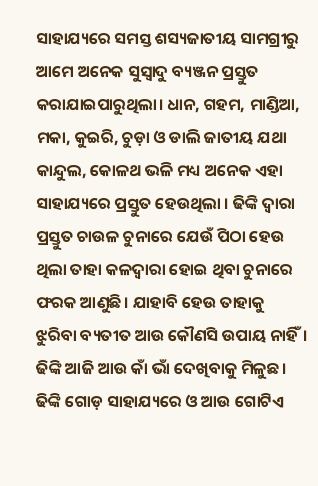ସାହାଯ୍ୟରେ ସମସ୍ତ ଶସ୍ୟଜାତୀୟ ସାମଗ୍ରୀରୁ ଆମେ ଅନେକ ସୁସ୍ୱାଦୁ ବ୍ୟଞ୍ଜନ ପ୍ରସ୍ତୁତ କରାଯାଇପାରୁଥିଲା। ଧାନ, ଗହମ, ମାଣ୍ଡିଆ, ମକା, କୁଇରି, ଚୁଡ଼ା ଓ ଡାଲି ଜାତୀୟ ଯଥା କାନ୍ଦୁଲ, କୋଳଥ ଭଳି ମଧ୍ୟ ଅନେକ ଏହା ସାହାଯ୍ୟରେ ପ୍ରସ୍ତୁତ ହେଉଥିଲା । ଢିଙ୍କି ଦ୍ୱାରା ପ୍ରସ୍ତୁତ ଚାଉଳ ଚୁନାରେ ଯେଉଁ ପିଠା ହେଉ ଥିଲା ତାହା କଳଦ୍ୱାରା ହୋଇ ଥିବା ଚୁନାରେ ଫରକ ଆଣୁଛି। ଯାହାବି ହେଉ ତାହାକୁ ଝୁରିବା ବ୍ୟତୀତ ଆଉ କୌଣସି ଉପାୟ ନାହିଁ।
ଢିଙ୍କି ଆଜି ଆଉ କାଁ ଭାଁ ଦେଖିବାକୁ ମିଳୁଛ। ଢିଙ୍କି ଗୋଡ଼ ସାହାଯ୍ୟରେ ଓ ଆଉ ଗୋଟିଏ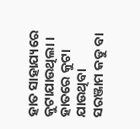ହାତ ସାହାଯ୍ୟରେ କୁଟାଯାଉଥିଲା। ହାତରେ କୁଟା ଯାଉଥିବା ସରଞ୍ଜାମ କଡୁ ବା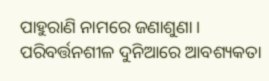ପାହୁରାଣି ନାମରେ ଜଣାଶୁଣା। ପରିବର୍ତ୍ତନଶୀଳ ଦୁନିଆରେ ଆବଶ୍ୟକତା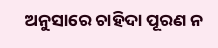ଅନୁସାରେ ଚାହିଦା ପୂରଣ ନ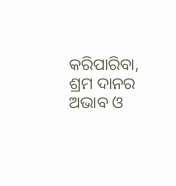କରିପାରିବା, ଶ୍ରମ ଦାନର ଅଭାବ ଓ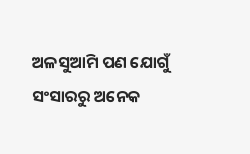ଅଳସୁଆମି ପଣ ଯୋଗୁଁ ସଂସାରରୁ ଅନେକ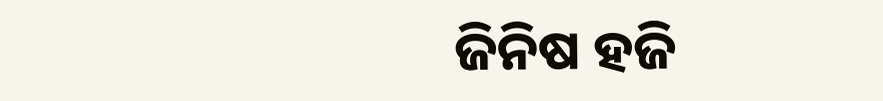ଜିନିଷ ହଜି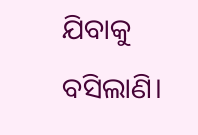ଯିବାକୁ ବସିଲାଣି।